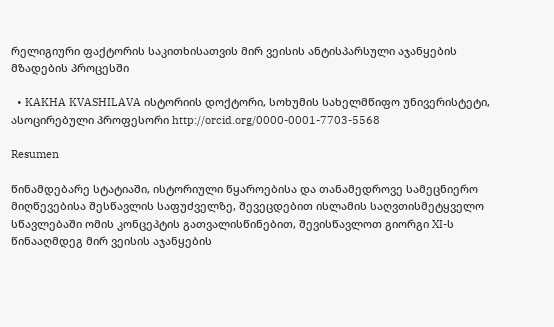რელიგიური ფაქტორის საკითხისათვის მირ ვეისის ანტისპარსული აჯანყების მზადების პროცესში

  • KAKHA KVASHILAVA ისტორიის დოქტორი, სოხუმის სახელმწიფო უნივერისტეტი, ასოცირებული პროფესორი http://orcid.org/0000-0001-7703-5568

Resumen

წინამდებარე სტატიაში, ისტორიული წყაროებისა და თანამედროვე სამეცნიერო მიღწევებისა შესწავლის საფუძველზე, შევეცდებით ისლამის საღვთისმეტყველო სწავლებაში ომის კონცეპტის გათვალისწინებით, შევისწავლოთ გიორგი XI-ს წინააღმდეგ მირ ვეისის აჯანყების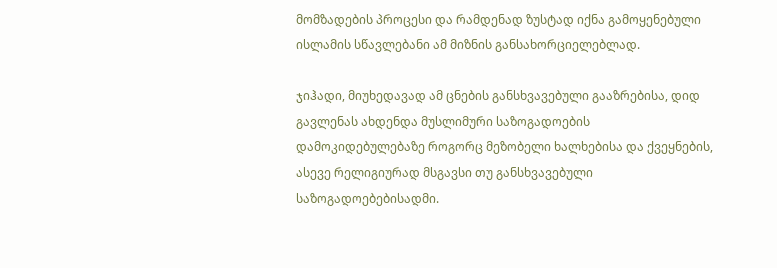მომზადების პროცესი და რამდენად ზუსტად იქნა გამოყენებული ისლამის სწავლებანი ამ მიზნის განსახორციელებლად.

ჯიჰადი, მიუხედავად ამ ცნების განსხვავებული გააზრებისა, დიდ გავლენას ახდენდა მუსლიმური საზოგადოების დამოკიდებულებაზე როგორც მეზობელი ხალხებისა და ქვეყნების, ასევე რელიგიურად მსგავსი თუ განსხვავებული საზოგადოებებისადმი.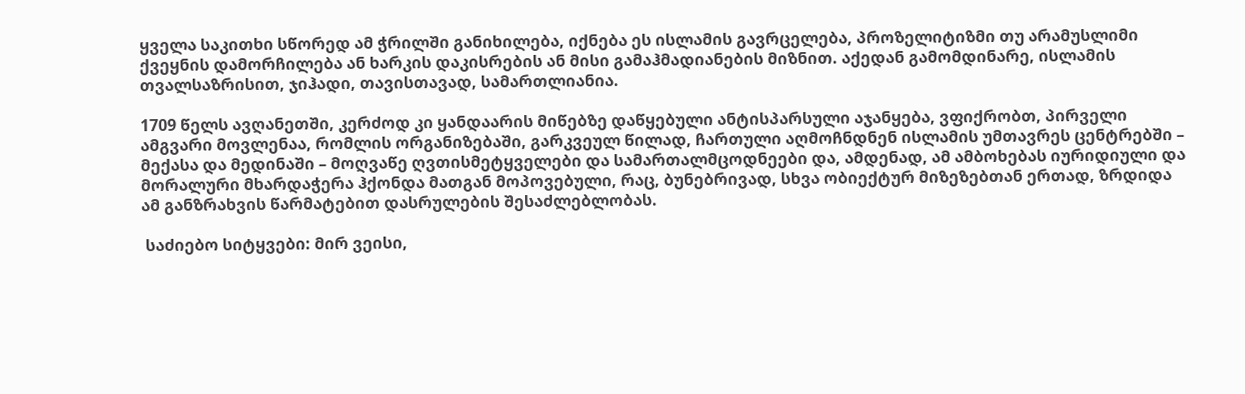ყველა საკითხი სწორედ ამ ჭრილში განიხილება, იქნება ეს ისლამის გავრცელება, პროზელიტიზმი თუ არამუსლიმი ქვეყნის დამორჩილება ან ხარკის დაკისრების ან მისი გამაჰმადიანების მიზნით. აქედან გამომდინარე, ისლამის თვალსაზრისით, ჯიჰადი, თავისთავად, სამართლიანია.

1709 წელს ავღანეთში, კერძოდ კი ყანდაარის მიწებზე დაწყებული ანტისპარსული აჯანყება, ვფიქრობთ, პირველი ამგვარი მოვლენაა, რომლის ორგანიზებაში, გარკვეულ წილად, ჩართული აღმოჩნდნენ ისლამის უმთავრეს ცენტრებში – მექასა და მედინაში – მოღვაწე ღვთისმეტყველები და სამართალმცოდნეები და, ამდენად, ამ ამბოხებას იურიდიული და მორალური მხარდაჭერა ჰქონდა მათგან მოპოვებული, რაც, ბუნებრივად, სხვა ობიექტურ მიზეზებთან ერთად, ზრდიდა ამ განზრახვის წარმატებით დასრულების შესაძლებლობას.

 საძიებო სიტყვები: მირ ვეისი,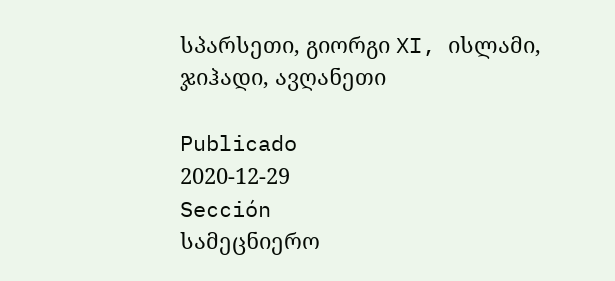სპარსეთი, გიორგი XI, ისლამი, ჯიჰადი, ავღანეთი

Publicado
2020-12-29
Sección
სამეცნიერო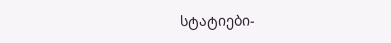სტატიები-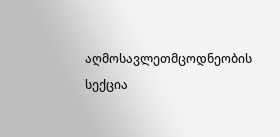აღმოსავლეთმცოდნეობის სექცია